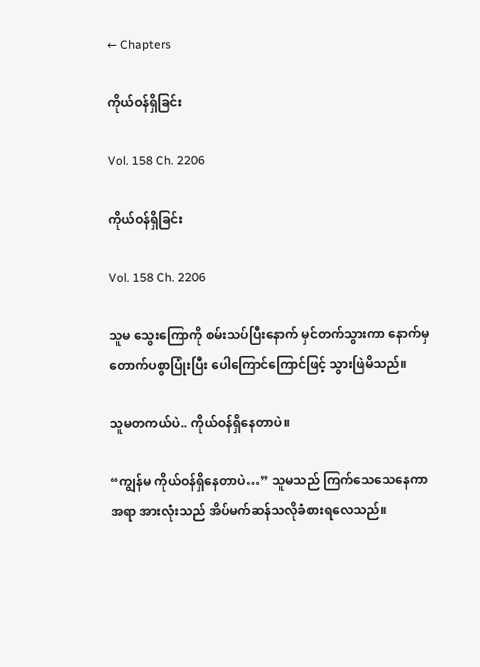← Chapters

ကိုယ်ဝန်ရှိခြင်း

Vol. 158 Ch. 2206

ကိုယ်ဝန်ရှိခြင်း

Vol. 158 Ch. 2206

သူမ သွေးကြောကို စမ်းသပ်ပြီးနောက် မှင်တက်သွားကာ နောက်မှ တောက်ပစွာပြုံးပြီး ပေါကြောင်ကြောင်ဖြင့် သွားဖြဲမိသည်။

သူမတကယ်ပဲ.. ကိုယ်ဝန်ရှိနေတာပဲ။

“ကျွန်မ ကိုယ်ဝန်ရှိနေတာပဲ…” သူမသည် ကြက်သေသေနေကာ အရာ အားလုံးသည် အိပ်မက်ဆန်သလိုခံစားရလေသည်။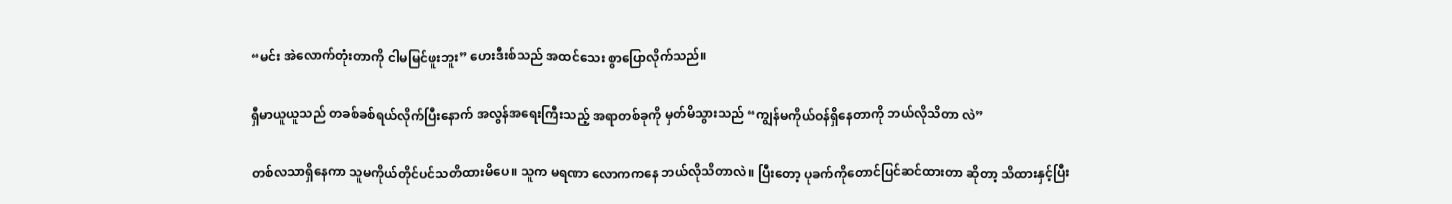“မင်း အဲလောက်တုံးတာကို ငါမမြင်ဖူးဘူး” ဟေးဒီးစ်သည် အထင်သေး စွာပြောလိုက်သည်။

ရှီမာယူယူသည် တခစ်ခစ်ရယ်လိုက်ပြီးနောက် အလွန်အရေးကြီးသည့် အရာတစ်ခုကို မှတ်မိသွားသည် “ကျွန်မကိုယ်ဝန်ရှိနေတာကို ဘယ်လိုသိတာ လဲ”

တစ်လသာရှိနေကာ သူမကိုယ်တိုင်ပင်သတိထားမိပေ။ သူက မရဏာ လောကကနေ ဘယ်လိုသိတာလဲ။ ပြီးတော့ ပုခက်ကိုတောင်ပြင်ဆင်ထားတာ ဆိုတာ့ သိထားနှင့်ပြီး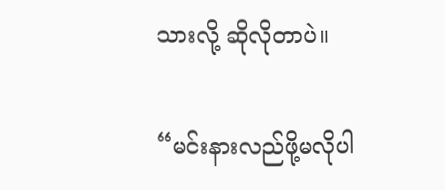သားလို့ ဆိုလိုတာပဲ။

“မင်းနားလည်ဖို့မလိုပါ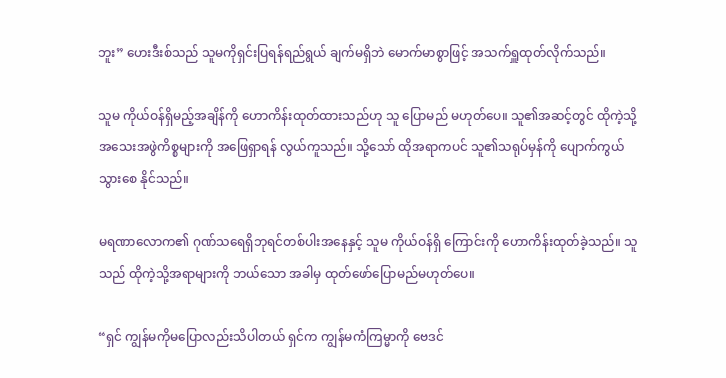ဘူး” ဟေးဒီးစ်သည် သူမကိုရှင်းပြရန်ရည်ရွယ် ချက်မရှိဘဲ မောက်မာစွာဖြင့် အသက်ရှူထုတ်လိုက်သည်။

သူမ ကိုယ်ဝန်ရှိမည့်အချိန်ကို ဟောကိန်းထုတ်ထားသည်ဟု သူ ပြောမည် မဟုတ်ပေ။ သူ၏အဆင့်တွင် ထိုကဲ့သို့အသေးအဖွဲကိစ္စများကို အဖြေရှာရန် လွယ်ကူသည်။ သို့သော် ထိုအရာကပင် သူ၏သရုပ်မှန်ကို ပျောက်ကွယ်သွားစေ နိုင်သည်။

မရဏာလောက၏ ဂုဏ်သရေရှိဘုရင်တစ်ပါးအနေနှင့် သူမ ကိုယ်ဝန်ရှိ ကြောင်းကို ဟောကိန်းထုတ်ခဲ့သည်။ သူသည် ထိုကဲ့သို့အရာများကို ဘယ်သော အခါမှ ထုတ်ဖော်ပြောမည်မဟုတ်ပေ။

“ရှင် ကျွန်မကိုမပြောလည်းသိပါတယ် ရှင်က ကျွန်မကံကြမ္မာကို ဗေဒင်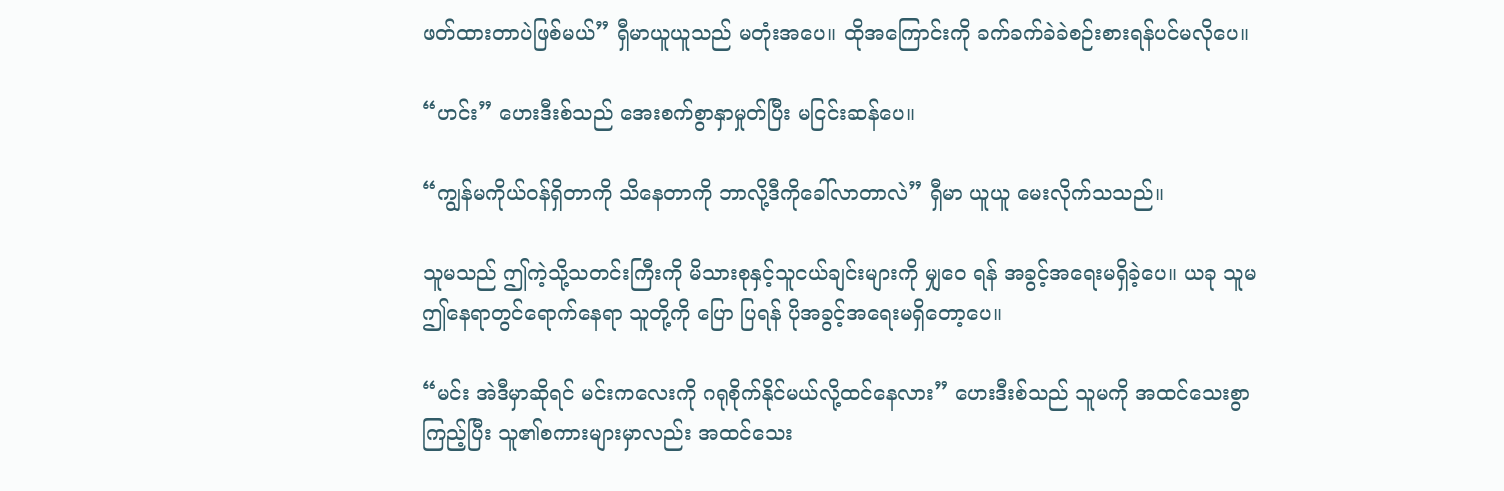ဖတ်ထားတာပဲဖြစ်မယ်” ရှီမာယူယူသည် မတုံးအပေ။ ထိုအကြောင်းကို ခက်ခက်ခဲခဲစဉ်းစားရန်ပင်မလိုပေ။

“ဟင်း” ဟေးဒီးစ်သည် အေးစက်စွာနှာမှုတ်ပြီး မငြင်းဆန်ပေ။

“ကျွန်မကိုယ်ဝန်ရှိတာကို သိနေတာကို ဘာလို့ဒီကိုခေါ်လာတာလဲ” ရှီမာ ယူယူ မေးလိုက်သသည်။

သူမသည် ဤကဲ့သို့သတင်းကြီးကို မိသားစုနှင့်သူငယ်ချင်းများကို မျှဝေ ရန် အခွင့်အရေးမရှိခဲ့ပေ။ ယခု သူမဤနေရာတွင်ရောက်နေရာ သူတို့ကို ပြော ပြရန် ပိုအခွင့်အရေးမရှိတော့ပေ။

“မင်း အဲဒီမှာဆိုရင် မင်းကလေးကို ဂရုစိုက်နိုင်မယ်လို့ထင်နေလား” ဟေးဒီးစ်သည် သူမကို အထင်သေးစွာကြည့်ပြီး သူ၏စကားများမှာလည်း အထင်သေး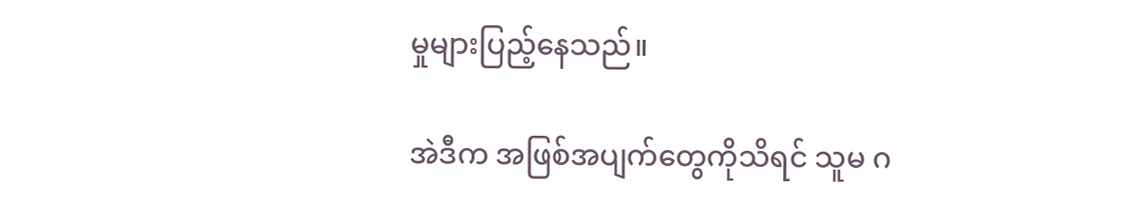မှုများပြည့်နေသည်။

အဲဒီက အဖြစ်အပျက်တွေကိုသိရင် သူမ ဂ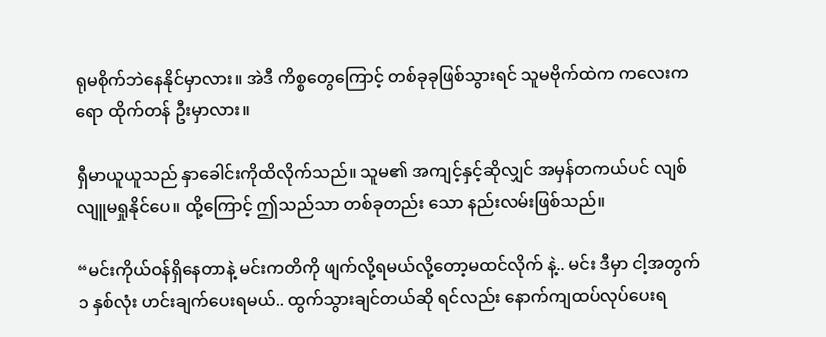ရုမစိုက်ဘဲနေနိုင်မှာလား။ အဲဒီ ကိစ္စတွေကြောင့် တစ်ခုခုဖြစ်သွားရင် သူမဗိုက်ထဲက ကလေးကရော ထိုက်တန် ဦးမှာလား။

ရှီမာယူယူသည် နှာခေါင်းကိုထိလိုက်သည်။ သူမ၏ အကျင့်နှင့်ဆိုလျှင် အမှန်တကယ်ပင် လျစ်လျူမရှုနိုင်ပေ။ ထို့ကြောင့် ဤသည်သာ တစ်ခုတည်း သော နည်းလမ်းဖြစ်သည်။

“မင်းကိုယ်ဝန်ရှိနေတာနဲ့ မင်းကတိကို ဖျက်လို့ရမယ်လို့တော့မထင်လိုက် နဲ့.. မင်း ဒီမှာ ငါ့အတွက် ၁ နှစ်လုံး ဟင်းချက်ပေးရမယ်.. ထွက်သွားချင်တယ်ဆို ရင်လည်း နောက်ကျထပ်လုပ်ပေးရ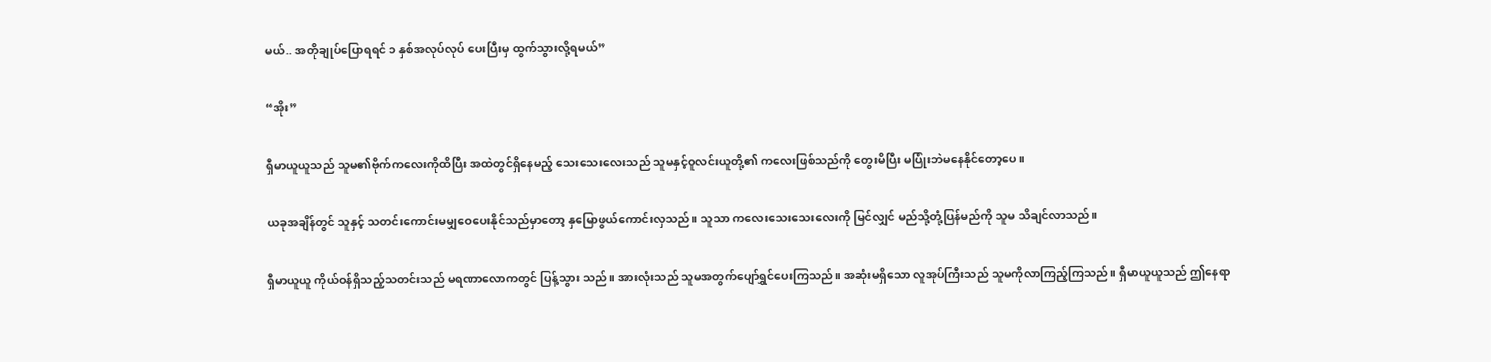မယ်.. အတိုချုပ်ပြောရရင် ၁ နှစ်အလုပ်လုပ် ပေးပြီးမှ ထွက်သွားလို့ရမယ်”

“အိုး”

ရှီမာယူယူသည် သူမ၏ဗိုက်ကလေးကိုထိပြီး အထဲတွင်ရှိနေမည့် သေးသေးလေးသည် သူမနှင့်ဝူလင်းယူတို့၏ ကလေးဖြစ်သည်ကို တွေးမိပြီး မပြုံးဘဲမနေနိုင်တော့ပေ။

ယခုအချိန်တွင် သူနှင့် သတင်းကောင်းမမျှဝေပေးနိုင်သည်မှာတော့ နှမြောဖွယ်ကောင်းလှသည်။ သူသာ ကလေးသေးသေးလေးကို မြင်လျှင် မည်သို့တုံ့ပြန်မည်ကို သူမ သိချင်လာသည်။

ရှီမာယူယူ ကိုယ်ဝန်ရှိသည့်သတင်းသည် မရဏာလောကတွင် ပြန့်သွား သည်။ အားလုံးသည် သူမအတွက်ပျော်ရွှင်ပေးကြသည်။ အဆုံးမရှိသော လူအုပ်ကြီးသည် သူမကိုလာကြည့်ကြသည်။ ရှီမာယူယူသည် ဤနေရာ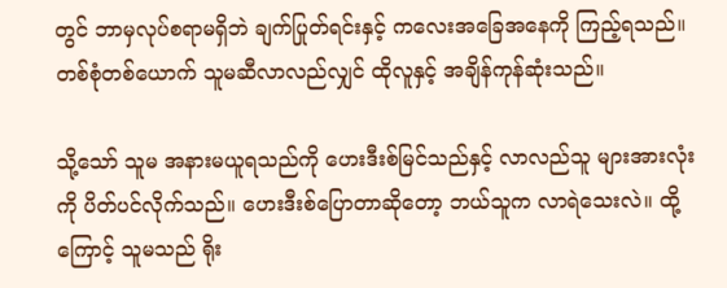တွင် ဘာမှလုပ်စရာမရှိဘဲ ချက်ပြုတ်ရင်းနှင့် ကလေးအခြေအနေကို ကြည့်ရသည်။ တစ်စုံတစ်ယောက် သူမဆီလာလည်လျှင် ထိုလူနှင့် အချိန်ကုန်ဆုံးသည်။

သို့သော် သူမ အနားမယူရသည်ကို ဟေးဒီးစ်မြင်သည်နှင့် လာလည်သူ များအားလုံးကို ပိတ်ပင်လိုက်သည်။ ဟေးဒီးစ်ပြောတာဆိုတော့ ဘယ်သူက လာရဲသေးလဲ။ ထို့ကြောင့် သူမသည် ရိုး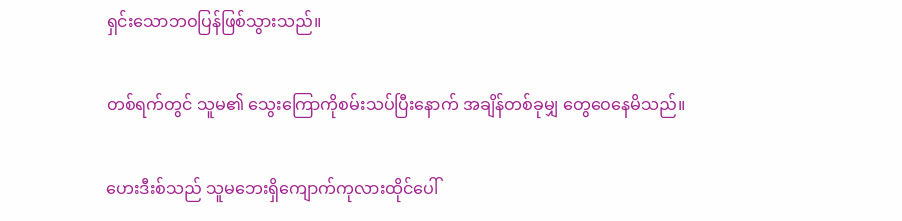ရှင်းသောဘဝပြန်ဖြစ်သွားသည်။

တစ်ရက်တွင် သူမ၏ သွေးကြောကိုစမ်းသပ်ပြီးနောက် အချိန်တစ်ခုမျှ တွေဝေနေမိသည်။

ဟေးဒီးစ်သည် သူမဘေးရှိကျောက်ကုလားထိုင်ပေါ်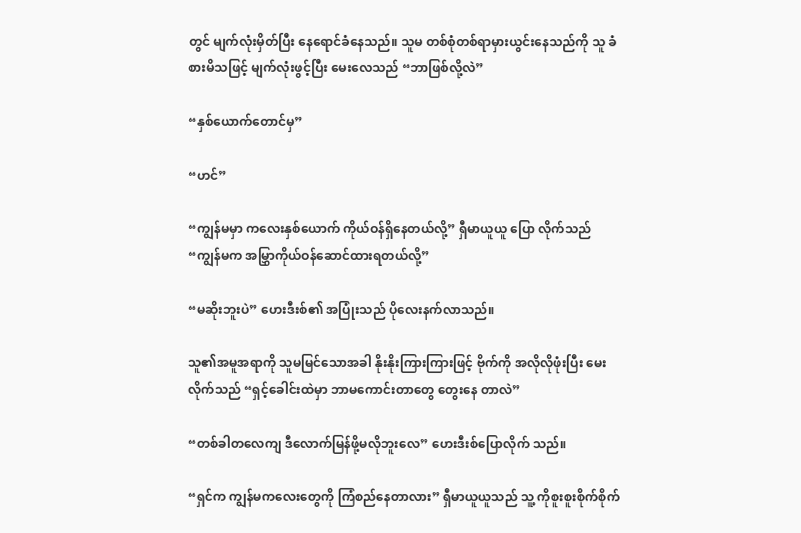တွင် မျက်လုံးမှိတ်ပြီး နေရောင်ခံနေသည်။ သူမ တစ်စုံတစ်ရာမှားယွင်းနေသည်ကို သူ ခံစားမိသဖြင့် မျက်လုံးဖွင့်ပြီး မေးလေသည် “ဘာဖြစ်လို့လဲ”

“နှစ်ယောက်တောင်မှ”

“ဟင်”

“ကျွန်မမှာ ကလေးနှစ်ယောက် ကိုယ်ဝန်ရှိနေတယ်လို့” ရှီမာယူယူ ပြော လိုက်သည် “ကျွန်မက အမြွှာကိုယ်ဝန်ဆောင်ထားရတယ်လို့”

“မဆိုးဘူးပဲ” ဟေးဒီးစ်၏ အပြုံးသည် ပိုလေးနက်လာသည်။

သူ၏အမူအရာကို သူမမြင်သောအခါ နိုးနိုးကြားကြားဖြင့် ဗိုက်ကို အလိုလိုဖုံးပြီး မေးလိုက်သည် “ရှင့်ခေါင်းထဲမှာ ဘာမကောင်းတာတွေ တွေးနေ တာလဲ”

“တစ်ခါတလေကျ ဒီလောက်မြန်ဖို့မလိုဘူးလေ” ဟေးဒီးစ်ပြောလိုက် သည်။

“ရှင်က ကျွန်မကလေးတွေကို ကြံစည်နေတာလား” ရှီမာယူယူသည် သူ့ ကိုစူးစူးစိုက်စိုက်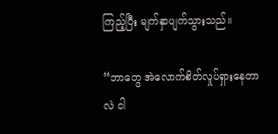ကြည့်ပြီး မျက်နှာပျက်သွားသည်။

“ဘာတွေ အဲလောက်စိတ်လှုပ်ရှားနေတာလဲ ငါ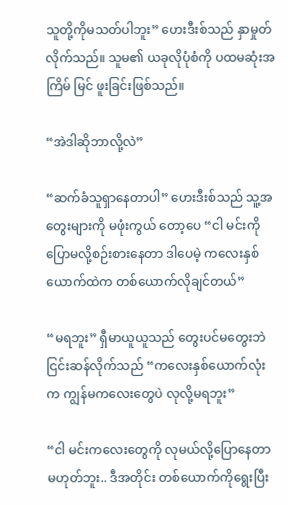သူတို့ကိုမသတ်ပါဘူး” ဟေးဒီးစ်သည် နှာမှုတ်လိုက်သည်။ သူမ၏ ယခုလိုပုံစံကို ပထမဆုံးအကြိမ် မြင် ဖူးခြင်းဖြစ်သည်။

“အဲဒါဆိုဘာလို့လဲ”

“ဆက်ခံသူရှာနေတာပါ” ဟေးဒီးစ်သည် သူ့အတွေးများကို မဖုံးကွယ် တော့ပေ “ငါ မင်းကိုပြောမလို့စဉ်းစားနေတာ ဒါပေမဲ့ ကလေးနှစ်ယောက်ထဲက တစ်ယောက်လိုချင်တယ်”

“မရဘူး” ရှီမာယူယူသည် တွေးပင်မတွေးဘဲ ငြင်းဆန်လိုက်သည် “ကလေးနှစ်ယောက်လုံးက ကျွန်မကလေးတွေပဲ လုလို့မရဘူး”

“ငါ မင်းကလေးတွေကို လုမယ်လို့ပြောနေတာမဟုတ်ဘူး.. ဒီအတိုင်း တစ်ယောက်ကိုရွေးပြီး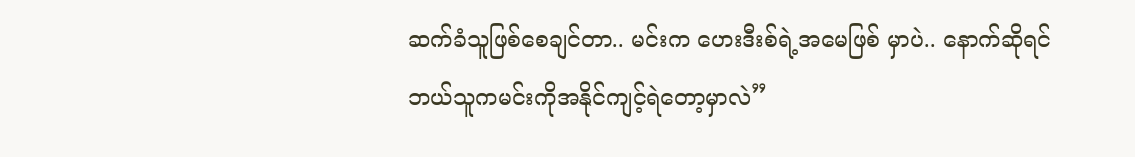ဆက်ခံသူဖြစ်စေချင်တာ.. မင်းက ဟေးဒီးစ်ရဲ့အမေဖြစ် မှာပဲ.. နောက်ဆိုရင် ဘယ်သူကမင်းကိုအနိုင်ကျင့်ရဲတော့မှာလဲ”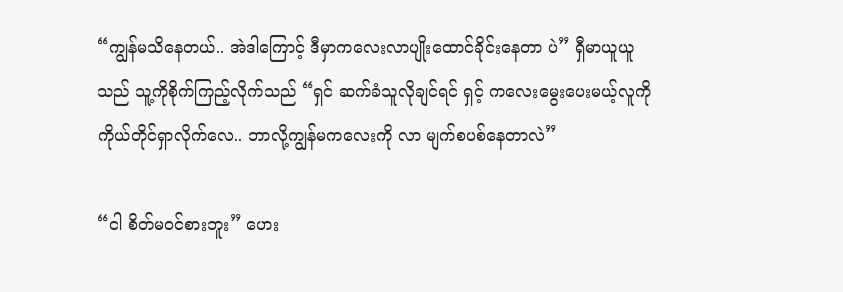“ကျွန်မသိနေတယ်.. အဲဒါကြောင့် ဒီမှာကလေးလာပျိုးထောင်ခိုင်းနေတာ ပဲ” ရှီမာယူယူသည် သူ့ကိုစိုက်ကြည့်လိုက်သည် “ရှင် ဆက်ခံသူလိုချင်ရင် ရှင့် ကလေးမွေးပေးမယ့်လူကို ကိုယ်တိုင်ရှာလိုက်လေ.. ဘာလို့ကျွန်မကလေးကို လာ မျက်စပစ်နေတာလဲ”

“ငါ စိတ်မဝင်စားဘူး” ဟေး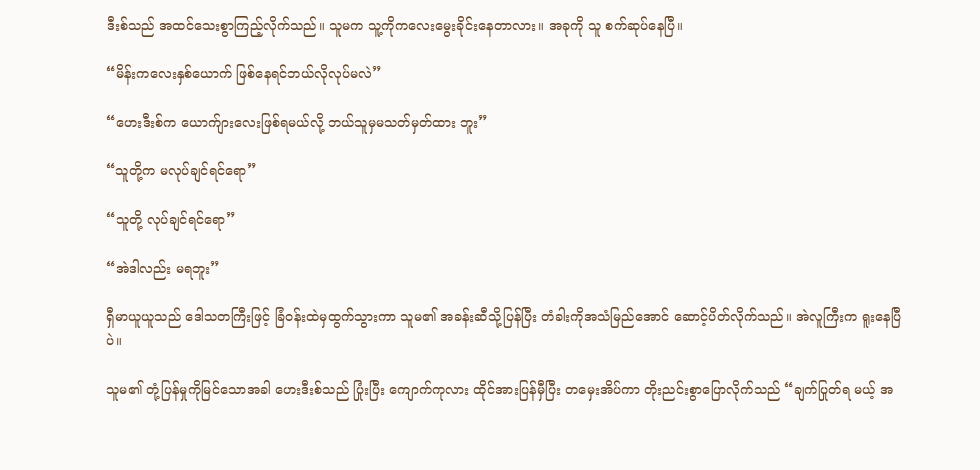ဒီးစ်သည် အထင်သေးစွာကြည့်လိုက်သည်။ သူမက သူ့ကိုကလေးမွေးခိုင်းနေတာလား။ အခုကို သူ စက်ဆုပ်နေပြီ။

“မိန်းကလေးနှစ်ယောက် ဖြစ်နေရင်ဘယ်လိုလုပ်မလဲ”

“ဟေးဒီးစ်က ယောက်ျားလေးဖြစ်ရမယ်လို့ ဘယ်သူမှမသတ်မှတ်ထား ဘူး”

“သူတို့က မလုပ်ချင်ရင်ရော”

“သူတို့ လုပ်ချင်ရင်ရော”

“အဲဒါလည်း မရဘူး”

ရှီမာယူယူသည် ဒေါသတကြီးဖြင့် ခြံဝန်းထဲမှထွက်သွားကာ သူမ၏ အခန်းဆီသို့ပြန်ပြီး တံခါးကိုအသံမြည်အောင် ဆောင့်ပိတ်လိုက်သည်။ အဲလူကြီးက ရူးနေပြီပဲ။

သူမ၏ တုံ့ပြန်မှုကိုမြင်သောအခါ ဟေးဒီးစ်သည် ပြုံးပြီး ကျောက်ကုလား ထိုင်အားပြန်မှီပြီး တမှေးအိပ်ကာ တိုးညင်းစွာပြောလိုက်သည် “ချက်ပြုတ်ရ မယ့် အ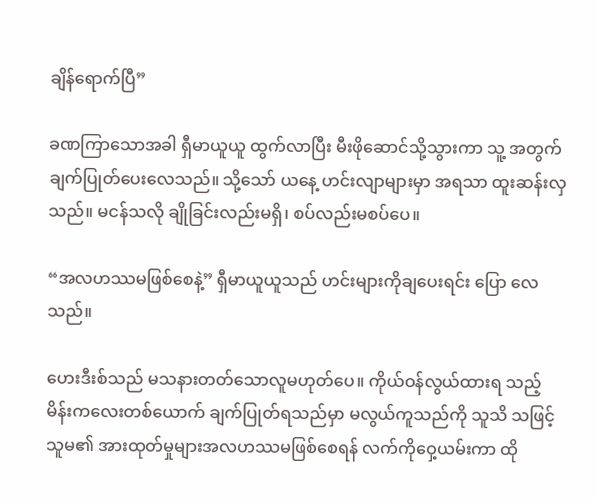ချိန်ရောက်ပြီ”

ခဏကြာသောအခါ ရှီမာယူယူ ထွက်လာပြီး မီးဖိုဆောင်သို့သွားကာ သူ့ အတွက် ချက်ပြုတ်‌ပေးလေသည်။ သို့သော် ယနေ့ ဟင်းလျာများမှာ အရသာ ထူးဆန်းလှသည်။ မငန်သလို ချိုခြင်းလည်းမရှိ၊ စပ်လည်းမစပ်ပေ။

“အလဟဿမဖြစ်စေနဲ့” ရှီမာယူယူသည် ဟင်းများကိုချပေးရင်း ပြော လေသည်။

ဟေးဒီးစ်သည် မသနားတတ်သောလူမဟုတ်ပေ။ ကိုယ်ဝန်လွယ်ထားရ သည့် မိန်းကလေးတစ်ယောက် ချက်ပြုတ်ရသည်မှာ မလွယ်ကူသည်ကို သူသိ သဖြင့် သူမ၏ အားထုတ်မှုများအလဟဿမဖြစ်စေရန် လက်ကိုဝှေ့ယမ်းကာ ထို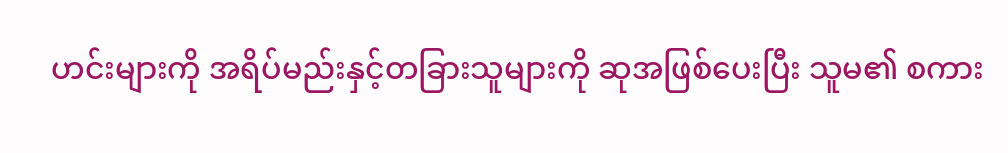ဟင်းများကို အရိပ်မည်းနှင့်တခြားသူများကို ဆုအဖြစ်ပေးပြီး သူမ၏ စကား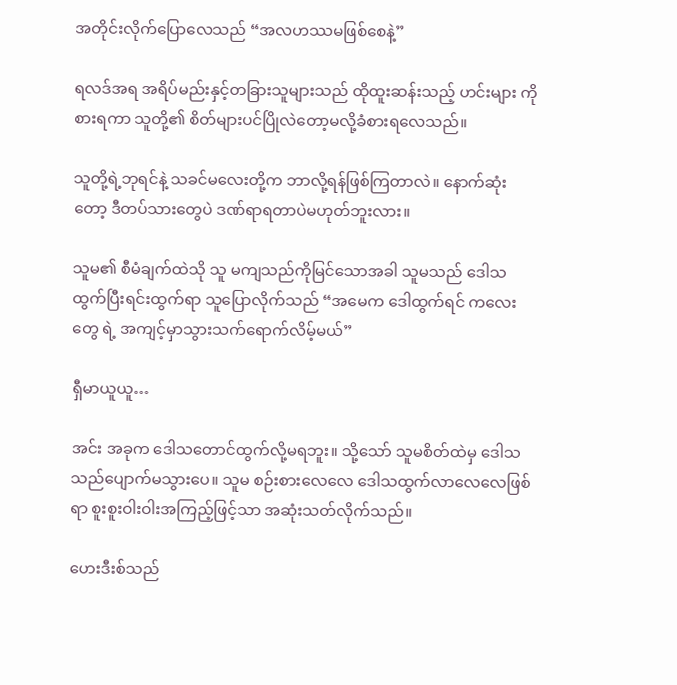အတိုင်းလိုက်ပြောလေသည် “အလဟဿမဖြစ်စေနဲ့”

ရလဒ်အရ အရိပ်မည်းနှင့်တခြားသူများသည် ထိုထူးဆန်းသည့် ဟင်းများ ကိုစားရကာ သူတို့၏ စိတ်များပင်ပြိုလဲတော့မလို့ခံစားရလေသည်။

သူတို့ရဲ့ဘုရင်နဲ့ သခင်မလေးတို့က ဘာလို့ရန်ဖြစ်ကြတာလဲ။ နောက်ဆုံး တော့ ဒီတပ်သားတွေပဲ ဒဏ်ရာရတာပဲမဟုတ်ဘူးလား။

သူမ၏ စီမံချက်ထဲသို သူ မကျသည်ကိုမြင်သောအခါ သူမသည် ဒေါသ ထွက်ပြီးရင်းထွက်ရာ သူပြောလိုက်သည် “အမေက ဒေါထွက်ရင် ကလေးတွေ ရဲ့ အကျင့်မှာသွားသက်ရောက်လိမ့်မယ်”

ရှီမာယူယူ…

အင်း အခုက ဒေါသတောင်ထွက်လို့မရဘူး။ သို့သော် သူမစိတ်ထဲမှ ဒေါသ သည်ပျောက်မသွားပေ။ သူမ စဉ်းစားလေလေ ဒေါသထွက်လာလေလေဖြစ်ရာ စူးစူးဝါးဝါးအကြည့်ဖြင့်သာ အဆုံးသတ်လိုက်သည်။

ဟေးဒီးစ်သည်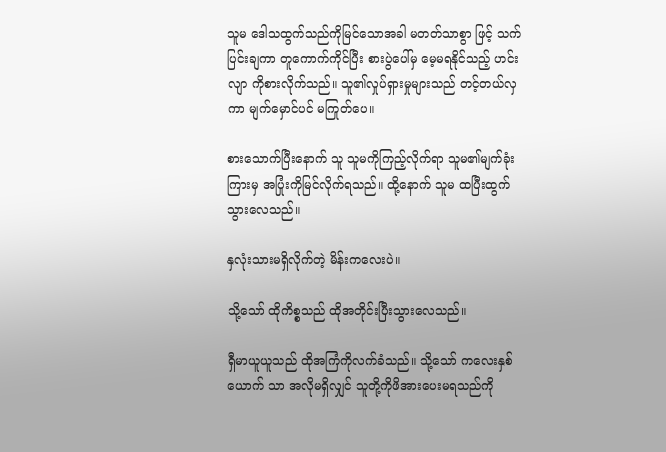သူမ ဒေါသထွက်သည်ကိုမြင်သောအခါ မတတ်သာစွာ ဖြင့် သက်ပြင်းချကာ တူကောက်ကိုင်ပြီး စားပွဲပေါ်မှ မေ့မရနိုင်သည့် ဟင်းလျာ ကိုစားလိုက်သည်။ သူ၏လှုပ်ရှားမှုများသည် တင့်တယ်လှကာ မျက်မှောင်ပင် မကြုတ်ပေ။

စားသောက်ပြီးနောက် သူ သူမကိုကြည့်လိုက်ရာ သူမ၏မျက်ခုံးကြားမှ အပြုံးကိုမြင်လိုက်ရသည်။ ထို့နောက် သူမ ထပြီးထွက်သွားလေသည်။

နှလုံးသားမရှိလိုက်တဲ့ မိန်းကလေးပဲ။

သို့သော် ထိုကိစ္စသည် ထိုအတိုင်းပြီးသွားလေသည်။

ရှီမာယူယူသည် ထိုအကြံကိုလက်ခံသည်။ သို့သော် ကလေးနှစ်ယောက် သာ အလိုမရှိလျှင် သူတို့ကိုဖိအားပေးမရသည်ကို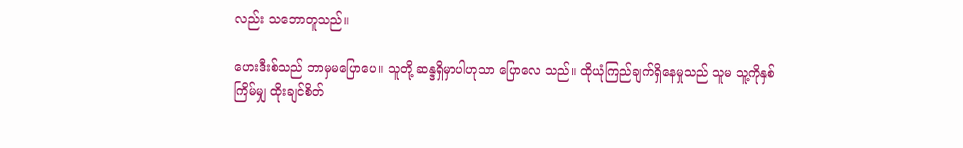လည်း သဘောတူသည်။

ဟေးဒီးစ်သည် ဘာမှမပြောပေ။ သူတို့ ဆန္ဒရှိမှာပါဟုသာ ပြောလေ သည်။ ထိုယုံကြည်ချက်ရှိနေမှုသည် သူမ သူ့ကိုနှစ်ကြိမ်မျှ ထိုးချင်စိတ်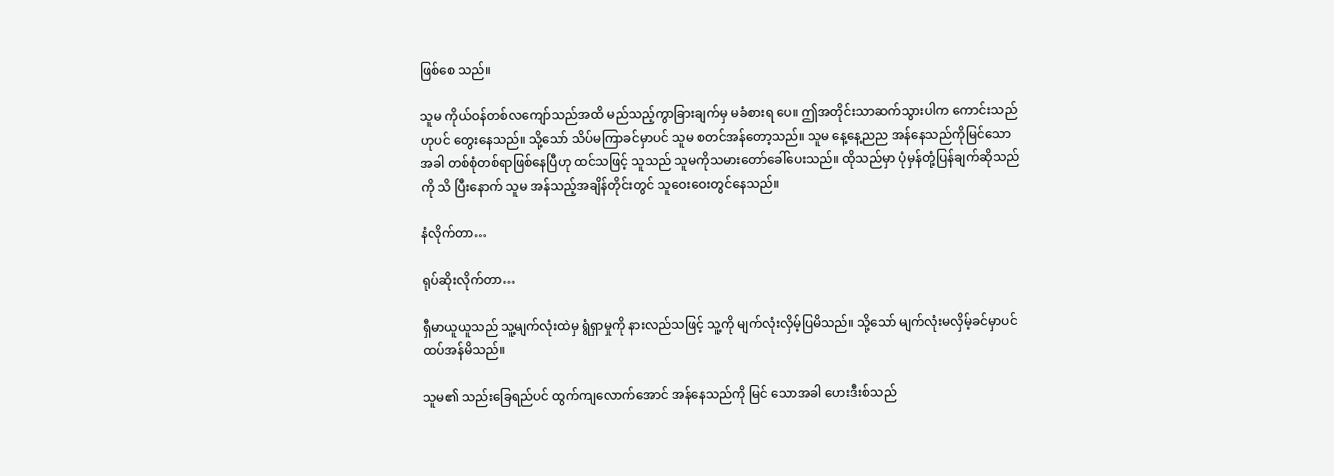ဖြစ်စေ သည်။

သူမ ကိုယ်ဝန်တစ်လကျော်သည်အထိ မည်သည့်ကွာခြားချက်မှ မခံစားရ ပေ။ ဤအတိုင်းသာဆက်သွားပါက ကောင်းသည်ဟုပင် တွေးနေသည်။ သို့သော် သိပ်မကြာခင်မှာပင် သူမ စတင်အန်တော့သည်။ သူမ နေ့နေ့ညည အန်နေသည်ကိုမြင်သောအခါ တစ်စုံတစ်ရာဖြစ်နေပြီဟု ထင်သဖြင့် သူသည် သူမကိုသမားတော်ခေါ်ပေးသည်။ ထိုသည်မှာ ပုံမှန်တုံ့ပြန်ချက်ဆိုသည်ကို သိ ပြီးနောက် သူမ အန်သည့်အချိန်တိုင်းတွင် သူဝေးဝေးတွင်နေသည်။

နံလိုက်တာ…

ရုပ်ဆိုးလိုက်တာ…

ရှီမာယူယူသည် သူ့မျက်လုံးထဲမှ ရွံရှာမှုကို နားလည်သဖြင့် သူ့ကို မျက်လုံးလှိမ့်ပြမိသည်။ သို့သော် မျက်လုံးမလှိမ့်ခင်မှာပင် ထပ်အန်မိသည်။

သူမ၏ သည်းခြေရည်ပင် ထွက်ကျလောက်အောင် အန်နေသည်ကို မြင် သောအခါ ဟေးဒီးစ်သည်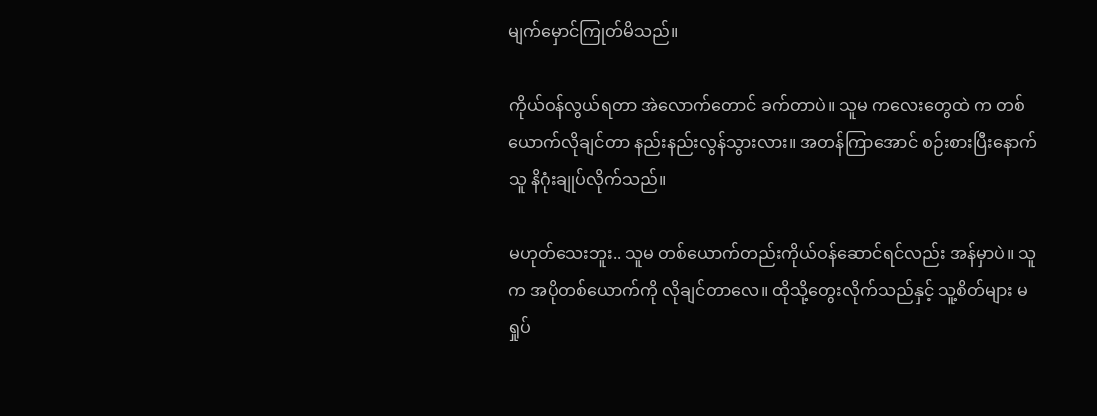မျက်မှောင်ကြုတ်မိသည်။

ကိုယ်ဝန်လွယ်ရတာ အဲလောက်တောင် ခက်တာပဲ။ သူမ ကလေးတွေထဲ က တစ်ယောက်လိုချင်တာ နည်းနည်းလွန်သွားလား။ အတန်ကြာအောင် စဉ်းစားပြီးနောက် သူ နိဂုံးချုပ်လိုက်သည်။

မဟုတ်သေးဘူး.. သူမ တစ်ယောက်တည်းကိုယ်ဝန်ဆောင်ရင်လည်း အန်မှာပဲ။ သူက အပိုတစ်ယောက်ကို လိုချင်တာလေ။ ထိုသို့တွေးလိုက်သည်နှင့် သူ့စိတ်များ မရှုပ်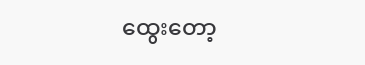ထွေးတော့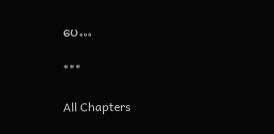ပေ…

***

All Chapters